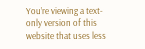You’re viewing a text-only version of this website that uses less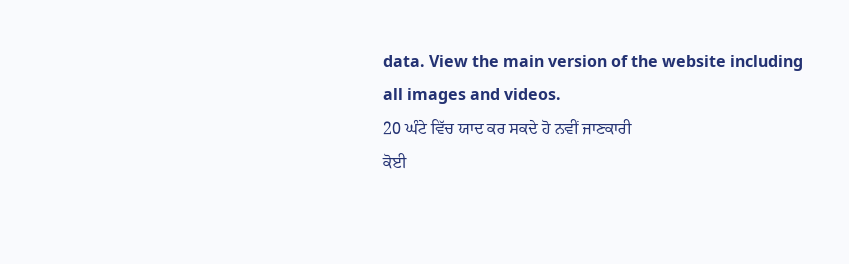data. View the main version of the website including all images and videos.
20 ਘੰਟੇ ਵਿੱਚ ਯਾਦ ਕਰ ਸਕਦੇ ਹੋ ਨਵੀਂ ਜਾਣਕਾਰੀ
ਕੋਈ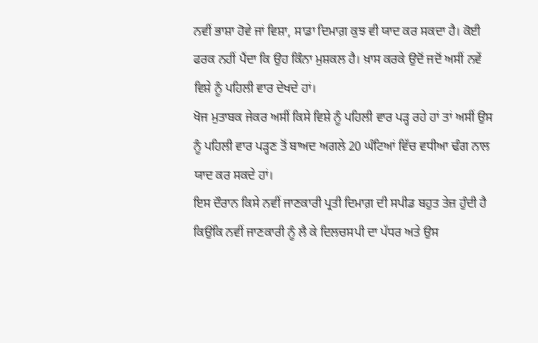ਨਵੀਂ ਭਾਸ਼ਾ ਹੋਵੇ ਜਾਂ ਵਿਸ਼ਾ, ਸਾਡਾ ਦਿਮਾਗ਼ ਕੁਝ ਵੀ ਯਾਦ ਕਰ ਸਕਦਾ ਹੈ। ਕੋਈ ਫਰਕ ਨਹੀਂ ਪੈਂਦਾ ਕਿ ਉਹ ਕਿੰਨਾ ਮੁਸ਼ਕਲ ਹੈ। ਖ਼ਾਸ ਕਰਕੇ ਉਦੋਂ ਜਦੋਂ ਅਸੀਂ ਨਵੇਂ ਵਿਸ਼ੇ ਨੂੰ ਪਹਿਲੀ ਵਾਰ ਦੇਖਦੇ ਹਾਂ।
ਖੋਜ ਮੁਤਾਬਕ ਜੇਕਰ ਅਸੀਂ ਕਿਸੇ ਵਿਸ਼ੇ ਨੂੰ ਪਹਿਲੀ ਵਾਰ ਪੜ੍ਹ ਰਹੇ ਹਾਂ ਤਾਂ ਅਸੀਂ ਉਸ ਨੂੰ ਪਹਿਲੀ ਵਾਰ ਪੜ੍ਹਣ ਤੋਂ ਬਾਅਦ ਅਗਲੇ 20 ਘੰਟਿਆਂ ਵਿੱਚ ਵਧੀਆ ਢੰਗ ਨਾਲ ਯਾਦ ਕਰ ਸਕਦੇ ਹਾਂ।
ਇਸ ਦੌਰਾਨ ਕਿਸੇ ਨਵੀਂ ਜਾਣਕਾਰੀ ਪ੍ਰਤੀ ਦਿਮਾਗ਼ ਦੀ ਸਪੀਡ ਬਹੁਤ ਤੇਜ਼ ਹੁੰਦੀ ਹੈ ਕਿਉਂਕਿ ਨਵੀਂ ਜਾਣਕਾਰੀ ਨੂੰ ਲੈ ਕੇ ਦਿਲਚਸਪੀ ਦਾ ਪੱਧਰ ਅਤੇ ਉਸ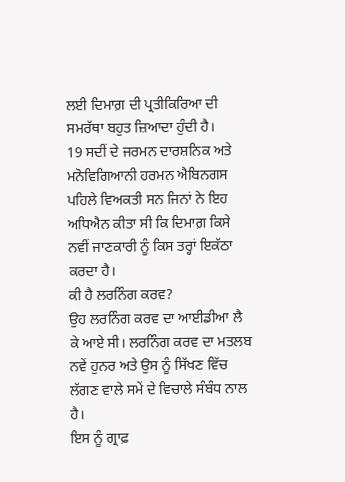ਲਈ ਦਿਮਾਗ਼ ਦੀ ਪ੍ਰਤੀਕਿਰਿਆ ਦੀ ਸਮਰੱਥਾ ਬਹੁਤ ਜ਼ਿਆਦਾ ਹੁੰਦੀ ਹੈ।
19 ਸਦੀਂ ਦੇ ਜਰਮਨ ਦਾਰਸ਼ਨਿਕ ਅਤੇ ਮਨੋਵਿਗਿਆਨੀ ਹਰਮਨ ਐਬਿਨਗਸ ਪਹਿਲੇ ਵਿਅਕਤੀ ਸਨ ਜਿਨਾਂ ਨੇ ਇਹ ਅਧਿਐਨ ਕੀਤਾ ਸੀ ਕਿ ਦਿਮਾਗ਼ ਕਿਸੇ ਨਵੀਂ ਜਾਣਕਾਰੀ ਨੂੰ ਕਿਸ ਤਰ੍ਹਾਂ ਇਕੱਠਾ ਕਰਦਾ ਹੈ।
ਕੀ ਹੈ ਲਰਨਿੰਗ ਕਰਵ?
ਉਹ ਲਰਨਿੰਗ ਕਰਵ ਦਾ ਆਈਡੀਆ ਲੈ ਕੇ ਆਏ ਸੀ। ਲਰਨਿੰਗ ਕਰਵ ਦਾ ਮਤਲਬ ਨਵੇਂ ਹੁਨਰ ਅਤੇ ਉਸ ਨੂੰ ਸਿੱਖਣ ਵਿੱਚ ਲੱਗਣ ਵਾਲੇ ਸਮੇਂ ਦੇ ਵਿਚਾਲੇ ਸੰਬੰਧ ਨਾਲ ਹੈ।
ਇਸ ਨੂੰ ਗ੍ਰਾਫ਼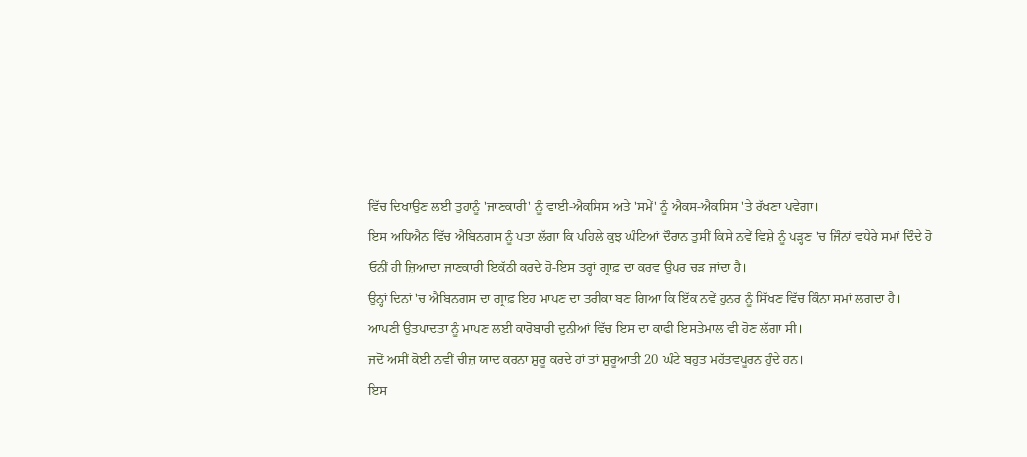ਵਿੱਚ ਦਿਖਾਉਣ ਲਈ ਤੁਹਾਨੂੰ 'ਜਾਣਕਾਰੀ' ਨੂੰ ਵਾਈ-ਐਕਸਿਸ ਅਤੇ 'ਸਮੇਂ' ਨੂੰ ਐਕਸ-ਐਕਸਿਸ 'ਤੇ ਰੱਖਣਾ ਪਵੇਗਾ।
ਇਸ ਅਧਿਐਨ ਵਿੱਚ ਐਬਿਨਗਸ ਨੂੰ ਪਤਾ ਲੱਗਾ ਕਿ ਪਹਿਲੇ ਕੁਝ ਘੰਟਿਆਂ ਦੌਰਾਨ ਤੁਸੀਂ ਕਿਸੇ ਨਵੇਂ ਵਿਸ਼ੇ ਨੂੰ ਪੜ੍ਹਣ 'ਚ ਜਿੰਨਾਂ ਵਧੇਰੇ ਸਮਾਂ ਦਿੰਦੇ ਹੋ ਓਨੀਂ ਹੀ ਜ਼ਿਆਦਾ ਜਾਣਕਾਰੀ ਇਕੱਠੀ ਕਰਦੇ ਹੋ-ਇਸ ਤਰ੍ਹਾਂ ਗ੍ਰਾਫ਼ ਦਾ ਕਰਵ ਉਪਰ ਚੜ ਜਾਂਦਾ ਹੈ।
ਉਨ੍ਹਾਂ ਦਿਨਾਂ 'ਚ ਐਬਿਨਗਸ ਦਾ ਗ੍ਰਾਫ਼ ਇਹ ਮਾਪਣ ਦਾ ਤਰੀਕਾ ਬਣ ਗਿਆ ਕਿ ਇੱਕ ਨਵੇਂ ਹੁਨਰ ਨੂੰ ਸਿੱਖਣ ਵਿੱਚ ਕਿੰਨਾ ਸਮਾਂ ਲਗਦਾ ਹੈ।
ਆਪਣੀ ਉਤਪਾਦਤਾ ਨੂੰ ਮਾਪਣ ਲਈ ਕਾਰੋਬਾਰੀ ਦੁਨੀਆਂ ਵਿੱਚ ਇਸ ਦਾ ਕਾਫੀ ਇਸਤੇਮਾਲ ਵੀ ਹੋਣ ਲੱਗਾ ਸੀ।
ਜਦੋਂ ਅਸੀਂ ਕੋਈ ਨਵੀਂ ਚੀਜ਼ ਯਾਦ ਕਰਨਾ ਸ਼ੁਰੂ ਕਰਦੇ ਹਾਂ ਤਾਂ ਸ਼ੁਰੂਆਤੀ 20 ਘੰਟੇ ਬਹੁਤ ਮਹੱਤਵਪੂਰਨ ਹੁੰਦੇ ਹਨ।
ਇਸ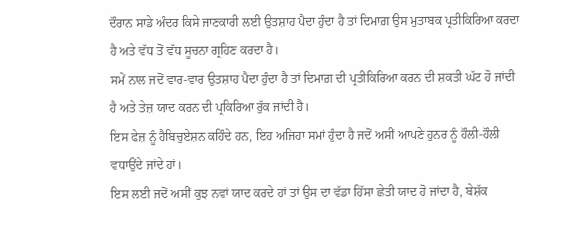ਦੌਰਾਨ ਸਾਡੇ ਅੰਦਰ ਕਿਸੇ ਜਾਣਕਾਰੀ ਲਈ ਉਤਸ਼ਾਹ ਪੈਦਾ ਹੁੰਦਾ ਹੈ ਤਾਂ ਦਿਮਾਗ਼ ਉਸ ਮੁਤਾਬਕ ਪ੍ਰਤੀਕਿਰਿਆ ਕਰਦਾ ਹੈ ਅਤੇ ਵੱਧ ਤੋਂ ਵੱਧ ਸੂਚਨਾ ਗ੍ਰਹਿਣ ਕਰਦਾ ਹੈ।
ਸਮੇਂ ਨਾਲ ਜਦੋਂ ਵਾਰ-ਵਾਰ ਉਤਸ਼ਾਹ ਪੈਦਾ ਹੁੰਦਾ ਹੈ ਤਾਂ ਦਿਮਾਗ਼ ਦੀ ਪ੍ਰਤੀਕਿਰਿਆ ਕਰਨ ਦੀ ਸ਼ਕਤੀ ਘੱਟ ਹੋ ਜਾਂਦੀ ਹੈ ਅਤੇ ਤੇਜ਼ ਯਾਦ ਕਰਨ ਦੀ ਪ੍ਰਕਿਰਿਆ ਰੁੱਕ ਜਾਂਦੀ ਹੈ।
ਇਸ ਫੇਜ਼ ਨੂੰ ਹੈਬਿਚੁਏਸ਼ਨ ਕਹਿੰਦੇ ਹਨ, ਇਹ ਅਜਿਹਾ ਸਮਾਂ ਹੁੰਦਾ ਹੈ ਜਦੋਂ ਅਸੀਂ ਆਪਣੇ ਹੁਨਰ ਨੂੰ ਹੌਲੀ-ਹੌਲੀ ਵਧਾਉਂਦੇ ਜਾਂਦੇ ਹਾਂ।
ਇਸ ਲਈ ਜਦੋਂ ਅਸੀਂ ਕੁਝ ਨਵਾਂ ਯਾਦ ਕਰਦੇ ਹਾਂ ਤਾਂ ਉਸ ਦਾ ਵੱਡਾ ਹਿੱਸਾ ਛੇਤੀ ਯਾਦ ਹੋ ਜਾਂਦਾ ਹੈ, ਬੇਸ਼ੱਕ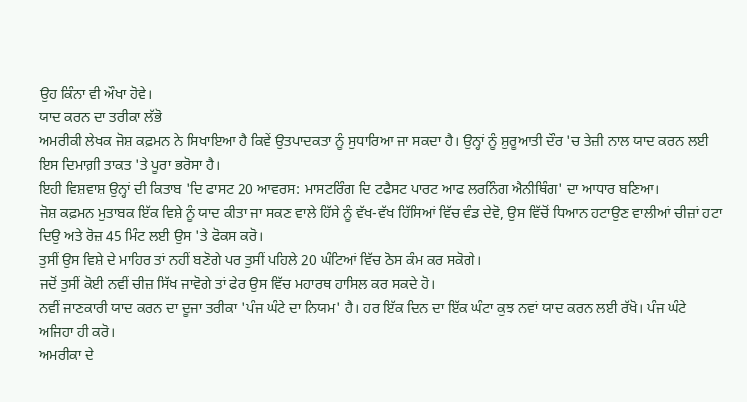ਉਹ ਕਿੰਨਾ ਵੀ ਔਖਾ ਹੋਵੇ।
ਯਾਦ ਕਰਨ ਦਾ ਤਰੀਕਾ ਲੱਭੋ
ਅਮਰੀਕੀ ਲੇਖਕ ਜੋਸ਼ ਕਫ਼ਮਨ ਨੇ ਸਿਖਾਇਆ ਹੈ ਕਿਵੇਂ ਉਤਪਾਦਕਤਾ ਨੂੰ ਸੁਧਾਰਿਆ ਜਾ ਸਕਦਾ ਹੈ। ਉਨ੍ਹਾਂ ਨੂੰ ਸ਼ੁਰੂਆਤੀ ਦੌਰ 'ਚ ਤੇਜ਼ੀ ਨਾਲ ਯਾਦ ਕਰਨ ਲਈ ਇਸ ਦਿਮਾਗ਼ੀ ਤਾਕਤ 'ਤੇ ਪੂਰਾ ਭਰੋਸਾ ਹੈ।
ਇਹੀ ਵਿਸ਼ਵਾਸ਼ ਉਨ੍ਹਾਂ ਦੀ ਕਿਤਾਬ 'ਦਿ ਫਾਸਟ 20 ਆਵਰਸ: ਮਾਸਟਰਿੰਗ ਦਿ ਟਫੈਸਟ ਪਾਰਟ ਆਫ ਲਰਨਿੰਗ ਐਨੀਥਿੰਗ' ਦਾ ਆਧਾਰ ਬਣਿਆ।
ਜੋਸ਼ ਕਫ਼ਮਨ ਮੁਤਾਬਕ ਇੱਕ ਵਿਸ਼ੇ ਨੂੰ ਯਾਦ ਕੀਤਾ ਜਾ ਸਕਣ ਵਾਲੇ ਹਿੱਸੇ ਨੂੰ ਵੱਖ-ਵੱਖ ਹਿੱਸਿਆਂ ਵਿੱਚ ਵੰਡ ਦੇਵੋ, ਉਸ ਵਿੱਚੋਂ ਧਿਆਨ ਹਟਾਉਣ ਵਾਲੀਆਂ ਚੀਜ਼ਾਂ ਹਟਾ ਦਿਉ ਅਤੇ ਰੋਜ਼ 45 ਮਿੰਟ ਲਈ ਉਸ 'ਤੇ ਫੋਕਸ ਕਰੋ।
ਤੁਸੀਂ ਉਸ ਵਿਸ਼ੇ ਦੇ ਮਾਹਿਰ ਤਾਂ ਨਹੀਂ ਬਣੋਗੇ ਪਰ ਤੁਸੀਂ ਪਹਿਲੇ 20 ਘੰਟਿਆਂ ਵਿੱਚ ਠੋਸ ਕੰਮ ਕਰ ਸਕੋਗੇ।
ਜਦੋਂ ਤੁਸੀਂ ਕੋਈ ਨਵੀਂ ਚੀਜ਼ ਸਿੱਖ ਜਾਵੋਗੇ ਤਾਂ ਫੇਰ ਉਸ ਵਿੱਚ ਮਹਾਰਥ ਹਾਸਿਲ ਕਰ ਸਕਦੇ ਹੋ।
ਨਵੀਂ ਜਾਣਕਾਰੀ ਯਾਦ ਕਰਨ ਦਾ ਦੂਜਾ ਤਰੀਕਾ 'ਪੰਜ ਘੰਟੇ ਦਾ ਨਿਯਮ' ਹੈ। ਹਰ ਇੱਕ ਦਿਨ ਦਾ ਇੱਕ ਘੰਟਾ ਕੁਝ ਨਵਾਂ ਯਾਦ ਕਰਨ ਲਈ ਰੱਖੋ। ਪੰਜ ਘੰਟੇ ਅਜਿਹਾ ਹੀ ਕਰੋ।
ਅਮਰੀਕਾ ਦੇ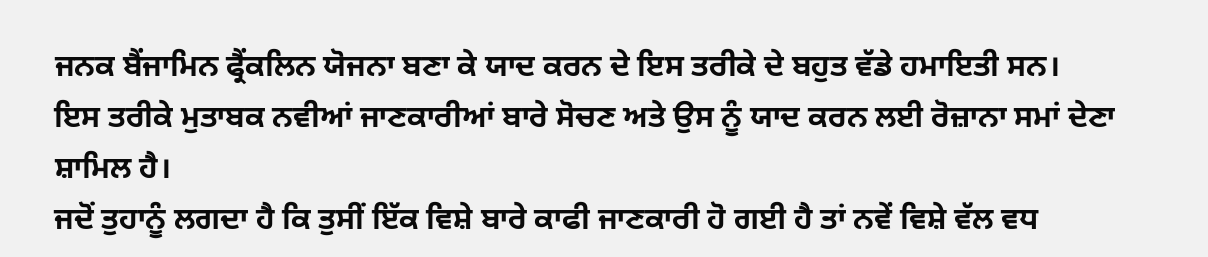ਜਨਕ ਬੈਂਜਾਮਿਨ ਫ੍ਰੈਂਕਲਿਨ ਯੋਜਨਾ ਬਣਾ ਕੇ ਯਾਦ ਕਰਨ ਦੇ ਇਸ ਤਰੀਕੇ ਦੇ ਬਹੁਤ ਵੱਡੇ ਹਮਾਇਤੀ ਸਨ।
ਇਸ ਤਰੀਕੇ ਮੁਤਾਬਕ ਨਵੀਆਂ ਜਾਣਕਾਰੀਆਂ ਬਾਰੇ ਸੋਚਣ ਅਤੇ ਉਸ ਨੂੰ ਯਾਦ ਕਰਨ ਲਈ ਰੋਜ਼ਾਨਾ ਸਮਾਂ ਦੇਣਾ ਸ਼ਾਮਿਲ ਹੈ।
ਜਦੋਂ ਤੁਹਾਨੂੰ ਲਗਦਾ ਹੈ ਕਿ ਤੁਸੀਂ ਇੱਕ ਵਿਸ਼ੇ ਬਾਰੇ ਕਾਫੀ ਜਾਣਕਾਰੀ ਹੋ ਗਈ ਹੈ ਤਾਂ ਨਵੇਂ ਵਿਸ਼ੇ ਵੱਲ ਵਧ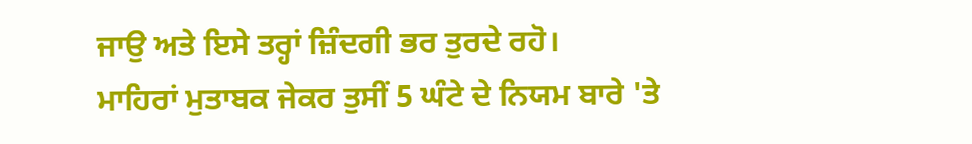ਜਾਉ ਅਤੇ ਇਸੇ ਤਰ੍ਹਾਂ ਜ਼ਿੰਦਗੀ ਭਰ ਤੁਰਦੇ ਰਹੋ।
ਮਾਹਿਰਾਂ ਮੁਤਾਬਕ ਜੇਕਰ ਤੁਸੀਂ 5 ਘੰਟੇ ਦੇ ਨਿਯਮ ਬਾਰੇ 'ਤੇ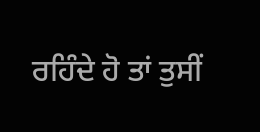ਰਹਿੰਦੇ ਹੋ ਤਾਂ ਤੁਸੀਂ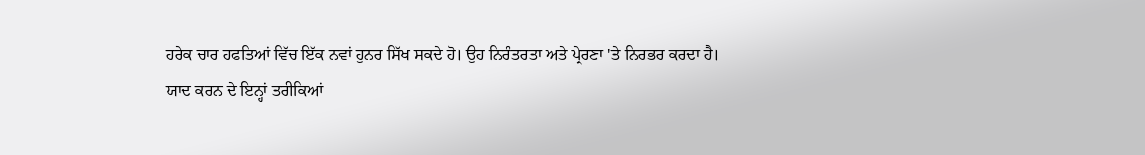ਹਰੇਕ ਚਾਰ ਹਫਤਿਆਂ ਵਿੱਚ ਇੱਕ ਨਵਾਂ ਹੁਨਰ ਸਿੱਖ ਸਕਦੇ ਹੋ। ਉਹ ਨਿਰੰਤਰਤਾ ਅਤੇ ਪ੍ਰੇਰਣਾ 'ਤੇ ਨਿਰਭਰ ਕਰਦਾ ਹੈ।
ਯਾਦ ਕਰਨ ਦੇ ਇਨ੍ਹਾਂ ਤਰੀਕਿਆਂ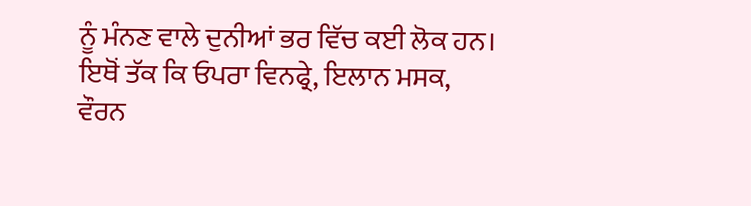ਨੂੰ ਮੰਨਣ ਵਾਲੇ ਦੁਨੀਆਂ ਭਰ ਵਿੱਚ ਕਈ ਲੋਕ ਹਨ। ਇਥੋਂ ਤੱਕ ਕਿ ਓਪਰਾ ਵਿਨਫ੍ਰੇ, ਇਲਾਨ ਮਸਕ, ਵੌਰਨ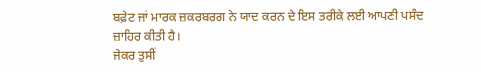ਬਫ਼ੇਟ ਜਾਂ ਮਾਰਕ ਜ਼ਕਰਬਰਗ ਨੇ ਯਾਦ ਕਰਨ ਦੇ ਇਸ ਤਰੀਕੇ ਲਈ ਆਪਣੀ ਪਸੰਦ ਜ਼ਾਹਿਰ ਕੀਤੀ ਹੈ।
ਜੇਕਰ ਤੁਸੀਂ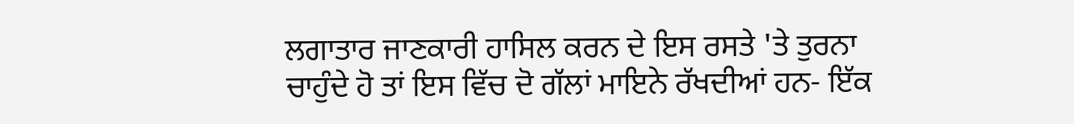ਲਗਾਤਾਰ ਜਾਣਕਾਰੀ ਹਾਸਿਲ ਕਰਨ ਦੇ ਇਸ ਰਸਤੇ 'ਤੇ ਤੁਰਨਾ ਚਾਹੁੰਦੇ ਹੋ ਤਾਂ ਇਸ ਵਿੱਚ ਦੋ ਗੱਲਾਂ ਮਾਇਨੇ ਰੱਖਦੀਆਂ ਹਨ- ਇੱਕ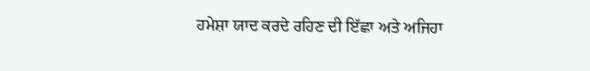ਹਮੇਸ਼ਾ ਯਾਦ ਕਰਦੇ ਰਹਿਣ ਦੀ ਇੱਛਾ ਅਤੇ ਅਜਿਹਾ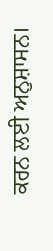ਕਰਨ ਲਈ ਅਨੁਸ਼ਾਸਨ।